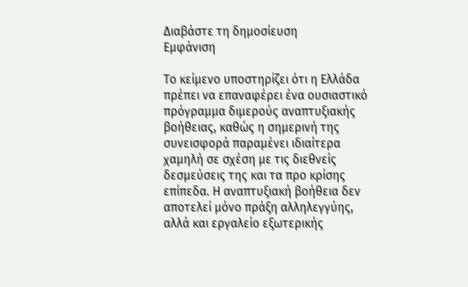Διαβάστε τη δημοσίευση
Εμφάνιση

Το κείμενο υποστηρίζει ότι η Ελλάδα πρέπει να επαναφέρει ένα ουσιαστικό πρόγραμμα διμερούς αναπτυξιακής βοήθειας, καθώς η σημερινή της συνεισφορά παραμένει ιδιαίτερα χαμηλή σε σχέση με τις διεθνείς δεσμεύσεις της και τα προ κρίσης επίπεδα. Η αναπτυξιακή βοήθεια δεν αποτελεί μόνο πράξη αλληλεγγύης, αλλά και εργαλείο εξωτερικής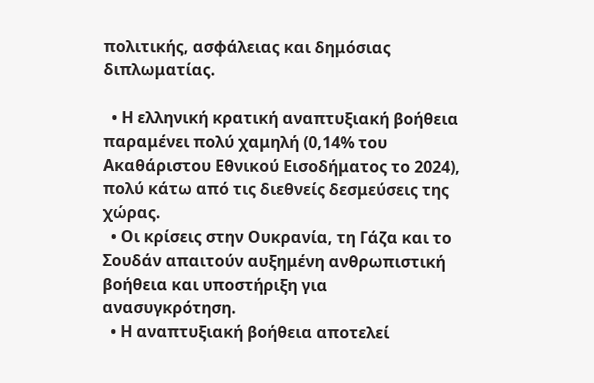πολιτικής, ασφάλειας και δημόσιας διπλωματίας.

  • Η ελληνική κρατική αναπτυξιακή βοήθεια παραμένει πολύ χαμηλή (0,14% του Ακαθάριστου Εθνικού Εισοδήματος το 2024), πολύ κάτω από τις διεθνείς δεσμεύσεις της χώρας.
  • Οι κρίσεις στην Ουκρανία, τη Γάζα και το Σουδάν απαιτούν αυξημένη ανθρωπιστική βοήθεια και υποστήριξη για ανασυγκρότηση.
  • Η αναπτυξιακή βοήθεια αποτελεί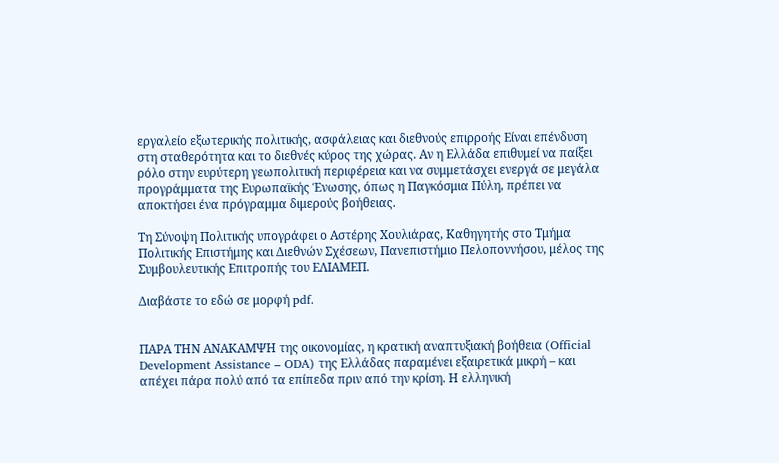εργαλείο εξωτερικής πολιτικής, ασφάλειας και διεθνούς επιρροής Είναι επένδυση στη σταθερότητα και το διεθνές κύρος της χώρας. Αν η Ελλάδα επιθυμεί να παίξει ρόλο στην ευρύτερη γεωπολιτική περιφέρεια και να συμμετάσχει ενεργά σε μεγάλα προγράμματα της Ευρωπαϊκής Ένωσης, όπως η Παγκόσμια Πύλη, πρέπει να αποκτήσει ένα πρόγραμμα διμερούς βοήθειας.

Τη Σύνοψη Πολιτικής υπογράφει ο Αστέρης Χουλιάρας, Καθηγητής στο Τμήμα Πολιτικής Επιστήμης και Διεθνών Σχέσεων, Πανεπιστήμιο Πελοποννήσου, μέλος της Συμβουλευτικής Επιτροπής του ΕΛΙΑΜΕΠ.

Διαβάστε το εδώ σε μορφή pdf.


ΠΑΡΑ ΤΗΝ ΑΝΑΚΑΜΨΗ της οικονομίας, η κρατική αναπτυξιακή βοήθεια (Official Development Assistance – ODA) της Ελλάδας παραμένει εξαιρετικά μικρή – και απέχει πάρα πολύ από τα επίπεδα πριν από την κρίση. Η ελληνική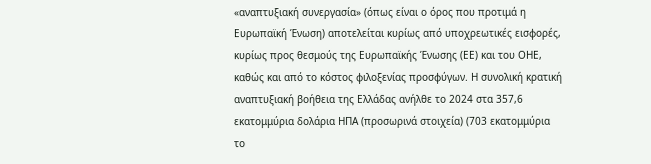«αναπτυξιακή συνεργασία» (όπως είναι ο όρος που προτιμά η Ευρωπαϊκή Ένωση) αποτελείται κυρίως από υποχρεωτικές εισφορές, κυρίως προς θεσμούς της Ευρωπαϊκής Ένωσης (ΕΕ) και του ΟΗΕ, καθώς και από το κόστος φιλοξενίας προσφύγων. Η συνολική κρατική αναπτυξιακή βοήθεια της Ελλάδας ανήλθε το 2024 στα 357,6 εκατομμύρια δολάρια ΗΠΑ (προσωρινά στοιχεία) (703 εκατομμύρια το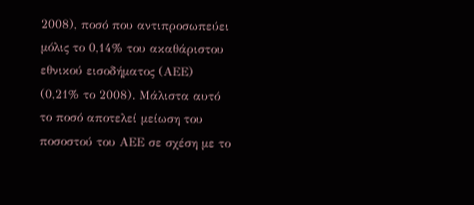2008), ποσό που αντιπροσωπεύει μόλις το 0,14% του ακαθάριστου εθνικού εισοδήματος (ΑΕΕ) (0,21% το 2008). Μάλιστα αυτό το ποσό αποτελεί μείωση του ποσοστού του ΑΕΕ σε σχέση με το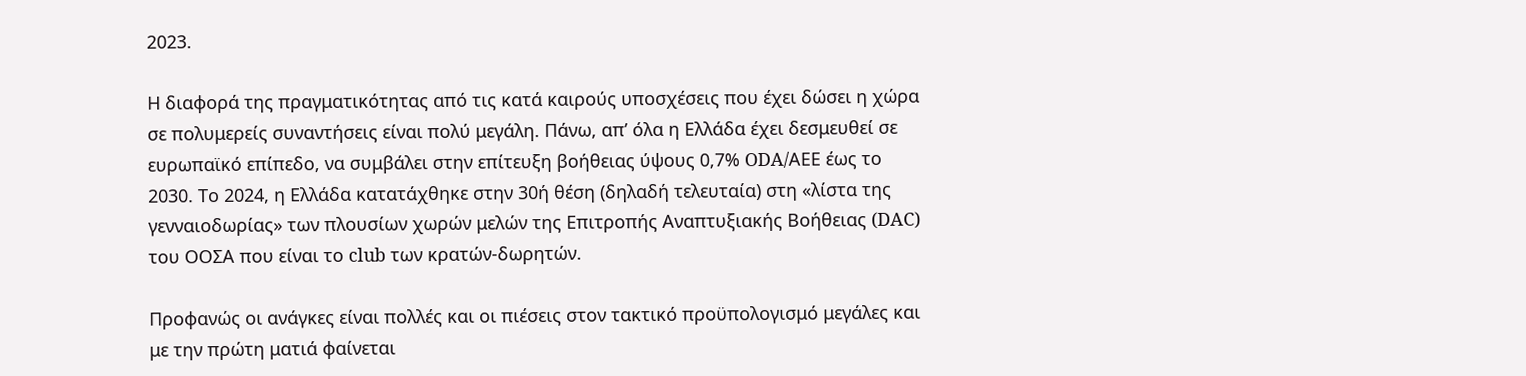2023.

Η διαφορά της πραγματικότητας από τις κατά καιρούς υποσχέσεις που έχει δώσει η χώρα σε πολυμερείς συναντήσεις είναι πολύ μεγάλη. Πάνω, απ’ όλα η Ελλάδα έχει δεσμευθεί σε ευρωπαϊκό επίπεδο, να συμβάλει στην επίτευξη βοήθειας ύψους 0,7% ODA/ΑΕΕ έως το 2030. Το 2024, η Ελλάδα κατατάχθηκε στην 30ή θέση (δηλαδή τελευταία) στη «λίστα της γενναιοδωρίας» των πλουσίων χωρών μελών της Επιτροπής Αναπτυξιακής Βοήθειας (DAC) του ΟΟΣΑ που είναι το club των κρατών-δωρητών.

Προφανώς οι ανάγκες είναι πολλές και οι πιέσεις στον τακτικό προϋπολογισμό μεγάλες και με την πρώτη ματιά φαίνεται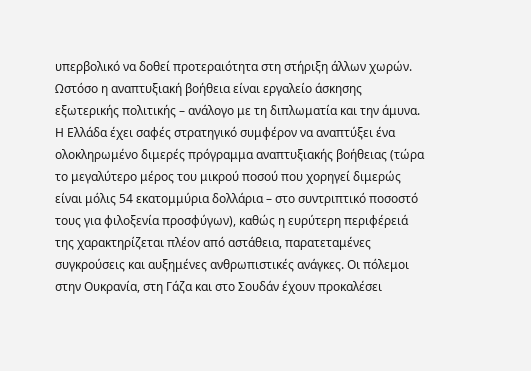υπερβολικό να δοθεί προτεραιότητα στη στήριξη άλλων χωρών. Ωστόσο η αναπτυξιακή βοήθεια είναι εργαλείο άσκησης εξωτερικής πολιτικής – ανάλογο με τη διπλωματία και την άμυνα. Η Ελλάδα έχει σαφές στρατηγικό συμφέρον να αναπτύξει ένα ολοκληρωμένο διμερές πρόγραμμα αναπτυξιακής βοήθειας (τώρα το μεγαλύτερο μέρος του μικρού ποσού που χορηγεί διμερώς είναι μόλις 54 εκατομμύρια δολλάρια – στο συντριπτικό ποσοστό τους για φιλοξενία προσφύγων), καθώς η ευρύτερη περιφέρειά της χαρακτηρίζεται πλέον από αστάθεια, παρατεταμένες συγκρούσεις και αυξημένες ανθρωπιστικές ανάγκες. Οι πόλεμοι στην Ουκρανία, στη Γάζα και στο Σουδάν έχουν προκαλέσει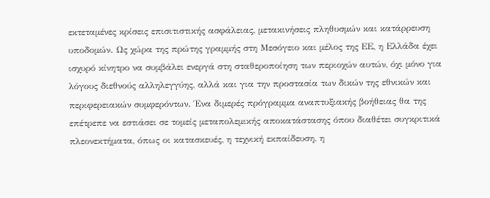εκτεταμένες κρίσεις επισιτιστικής ασφάλειας, μετακινήσεις πληθυσμών και κατάρρευση υποδομών. Ως χώρα της πρώτης γραμμής στη Μεσόγειο και μέλος της ΕΕ, η Ελλάδα έχει ισχυρό κίνητρο να συμβάλει ενεργά στη σταθεροποίηση των περιοχών αυτών, όχι μόνο για λόγους διεθνούς αλληλεγγύης, αλλά και για την προστασία των δικών της εθνικών και περιφερειακών συμφερόντων. Ένα διμερές πρόγραμμα αναπτυξιακής βοήθειας θα της επέτρεπε να εστιάσει σε τομείς μεταπολεμικής αποκατάστασης όπου διαθέτει συγκριτικά πλεονεκτήματα, όπως οι κατασκευές, η τεχνική εκπαίδευση, η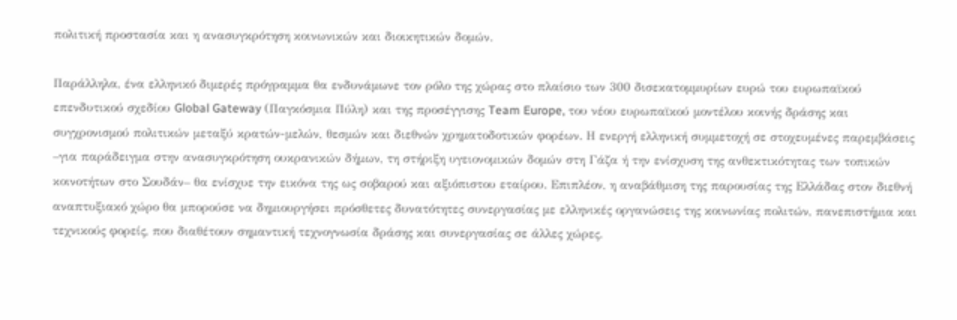πολιτική προστασία και η ανασυγκρότηση κοινωνικών και διοικητικών δομών.

Παράλληλα, ένα ελληνικό διμερές πρόγραμμα θα ενδυνάμωνε τον ρόλο της χώρας στο πλαίσιο των 300 δισεκατομμυρίων ευρώ του ευρωπαϊκού επενδυτικού σχεδίου Global Gateway (Παγκόσμια Πύλη) και της προσέγγισης Team Europe, του νέου ευρωπαϊκού μοντέλου κοινής δράσης και συγχρονισμού πολιτικών μεταξύ κρατών-μελών, θεσμών και διεθνών χρηματοδοτικών φορέων. Η ενεργή ελληνική συμμετοχή σε στοχευμένες παρεμβάσεις –για παράδειγμα στην ανασυγκρότηση ουκρανικών δήμων, τη στήριξη υγειονομικών δομών στη Γάζα ή την ενίσχυση της ανθεκτικότητας των τοπικών κοινοτήτων στο Σουδάν– θα ενίσχυε την εικόνα της ως σοβαρού και αξιόπιστου εταίρου. Επιπλέον, η αναβάθμιση της παρουσίας της Ελλάδας στον διεθνή αναπτυξιακό χώρο θα μπορούσε να δημιουργήσει πρόσθετες δυνατότητες συνεργασίας με ελληνικές οργανώσεις της κοινωνίας πολιτών, πανεπιστήμια και τεχνικούς φορείς, που διαθέτουν σημαντική τεχνογνωσία δράσης και συνεργασίας σε άλλες χώρες.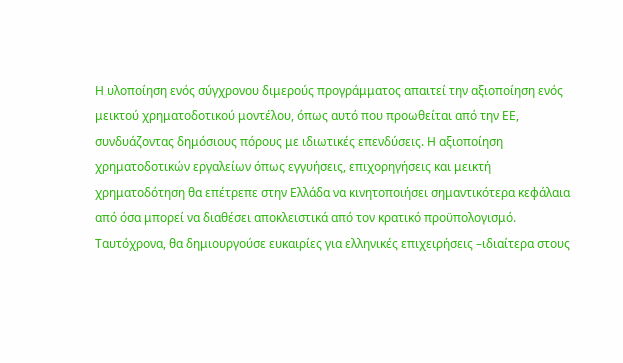Η υλοποίηση ενός σύγχρονου διμερούς προγράμματος απαιτεί την αξιοποίηση ενός μεικτού χρηματοδοτικού μοντέλου, όπως αυτό που προωθείται από την ΕΕ, συνδυάζοντας δημόσιους πόρους με ιδιωτικές επενδύσεις. Η αξιοποίηση χρηματοδοτικών εργαλείων όπως εγγυήσεις, επιχορηγήσεις και μεικτή χρηματοδότηση θα επέτρεπε στην Ελλάδα να κινητοποιήσει σημαντικότερα κεφάλαια από όσα μπορεί να διαθέσει αποκλειστικά από τον κρατικό προϋπολογισμό. Ταυτόχρονα, θα δημιουργούσε ευκαιρίες για ελληνικές επιχειρήσεις –ιδιαίτερα στους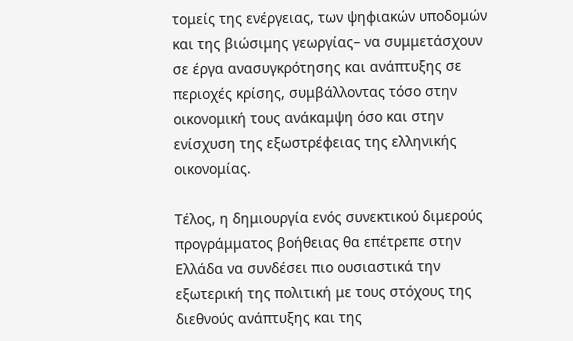τομείς της ενέργειας, των ψηφιακών υποδομών και της βιώσιμης γεωργίας– να συμμετάσχουν σε έργα ανασυγκρότησης και ανάπτυξης σε περιοχές κρίσης, συμβάλλοντας τόσο στην οικονομική τους ανάκαμψη όσο και στην ενίσχυση της εξωστρέφειας της ελληνικής οικονομίας.

Τέλος, η δημιουργία ενός συνεκτικού διμερούς προγράμματος βοήθειας θα επέτρεπε στην Ελλάδα να συνδέσει πιο ουσιαστικά την εξωτερική της πολιτική με τους στόχους της διεθνούς ανάπτυξης και της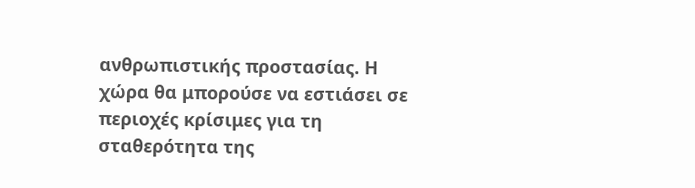ανθρωπιστικής προστασίας. Η χώρα θα μπορούσε να εστιάσει σε περιοχές κρίσιμες για τη σταθερότητα της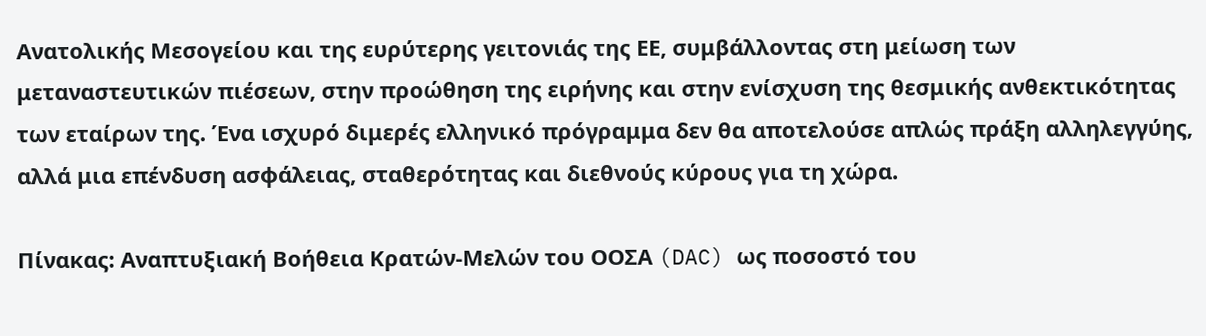Ανατολικής Μεσογείου και της ευρύτερης γειτονιάς της ΕΕ, συμβάλλοντας στη μείωση των μεταναστευτικών πιέσεων, στην προώθηση της ειρήνης και στην ενίσχυση της θεσμικής ανθεκτικότητας των εταίρων της. Ένα ισχυρό διμερές ελληνικό πρόγραμμα δεν θα αποτελούσε απλώς πράξη αλληλεγγύης, αλλά μια επένδυση ασφάλειας, σταθερότητας και διεθνούς κύρους για τη χώρα.

Πίνακας: Αναπτυξιακή Βοήθεια Κρατών-Μελών του ΟΟΣΑ (DAC) ως ποσοστό του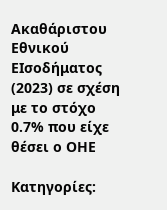Ακαθάριστου Εθνικού ΕΙσοδήματος (2023) σε σχέση με το στόχο 0.7% που είχε θέσει ο ΟΗΕ

Κατηγορίες: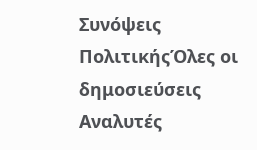Συνόψεις ΠολιτικήςΌλες οι δημοσιεύσεις
Αναλυτές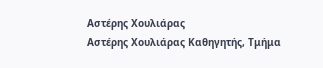Αστέρης Χουλιάρας
Αστέρης Χουλιάρας Καθηγητής, Τμήμα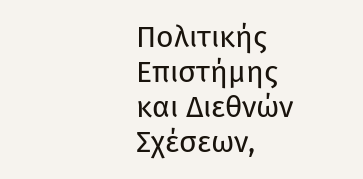Πολιτικής Επιστήμης και Διεθνών Σχέσεων,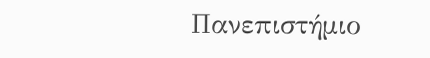Πανεπιστήμιο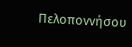Πελοποννήσου